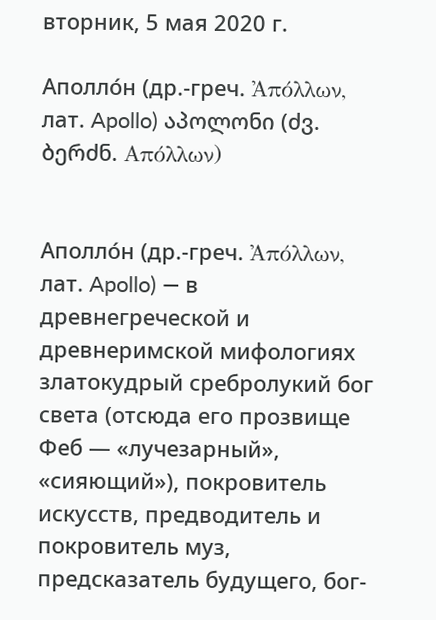вторник, 5 мая 2020 г.

Аполло́н (др.-греч. Ἀπόλλων, лат. Apollo) აპოლონი (ძვ. ბერძნ. Απόλλων)


Аполло́н (др.-греч. Ἀπόλλων, лат. Apollo) — в древнегреческой и древнеримской мифологиях златокудрый сребролукий бог света (отсюда его прозвище Феб — «лучезарный», «сияющий»), покровитель искусств, предводитель и покровитель муз, предсказатель будущего, бог-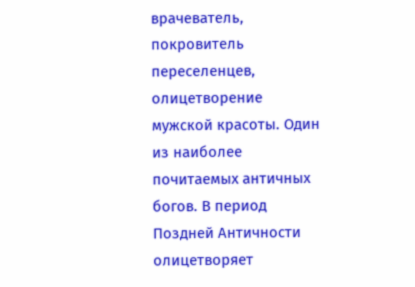врачеватель, покровитель переселенцев, олицетворение мужской красоты. Один из наиболее почитаемых античных богов. В период Поздней Античности олицетворяет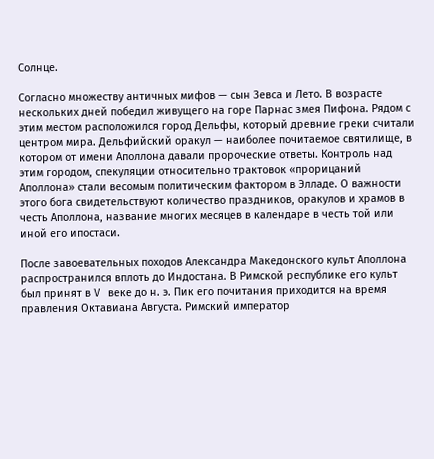Солнце.

Согласно множеству античных мифов — сын Зевса и Лето. В возрасте нескольких дней победил живущего на горе Парнас змея Пифона. Рядом с этим местом расположился город Дельфы, который древние греки считали центром мира. Дельфийский оракул — наиболее почитаемое святилище, в котором от имени Аполлона давали пророческие ответы. Контроль над этим городом, спекуляции относительно трактовок «прорицаний Аполлона» стали весомым политическим фактором в Элладе. О важности этого бога свидетельствуют количество праздников, оракулов и храмов в честь Аполлона, название многих месяцев в календаре в честь той или иной его ипостаси.

После завоевательных походов Александра Македонского культ Аполлона распространился вплоть до Индостана. В Римской республике его культ был принят в V веке до н. э. Пик его почитания приходится на время правления Октавиана Августа. Римский император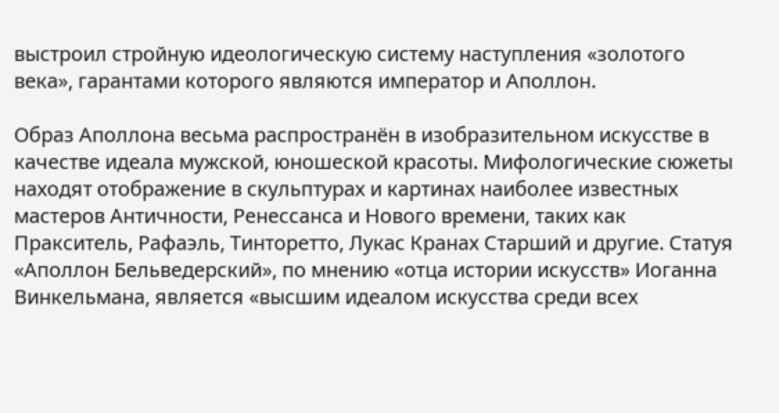выстроил стройную идеологическую систему наступления «золотого века», гарантами которого являются император и Аполлон.

Образ Аполлона весьма распространён в изобразительном искусстве в качестве идеала мужской, юношеской красоты. Мифологические сюжеты находят отображение в скульптурах и картинах наиболее известных мастеров Античности, Ренессанса и Нового времени, таких как Пракситель, Рафаэль, Тинторетто, Лукас Кранах Старший и другие. Статуя «Аполлон Бельведерский», по мнению «отца истории искусств» Иоганна Винкельмана, является «высшим идеалом искусства среди всех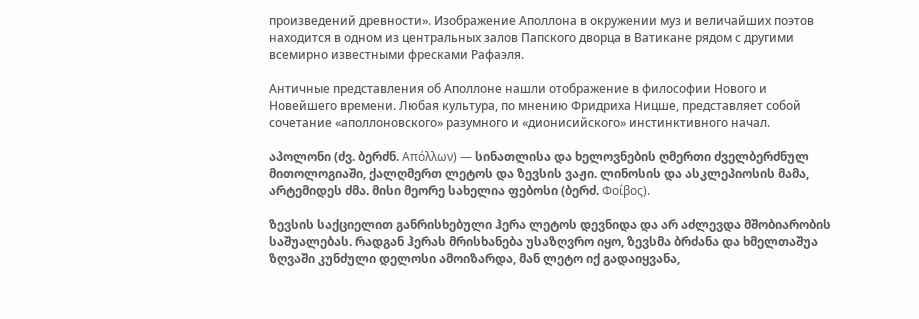произведений древности». Изображение Аполлона в окружении муз и величайших поэтов находится в одном из центральных залов Папского дворца в Ватикане рядом с другими всемирно известными фресками Рафаэля.

Античные представления об Аполлоне нашли отображение в философии Нового и Новейшего времени. Любая культура, по мнению Фридриха Ницше, представляет собой сочетание «аполлоновского» разумного и «дионисийского» инстинктивного начал.

აპოლონი (ძვ. ბერძნ. Απόλλων) — სინათლისა და ხელოვნების ღმერთი ძველბერძნულ მითოლოგიაში, ქალღმერთ ლეტოს და ზევსის ვაჟი. ლინოსის და ასკლეპიოსის მამა, არტემიდეს ძმა. მისი მეორე სახელია ფებოსი (ბერძ. Φοίβος).

ზევსის საქციელით განრისხებული ჰერა ლეტოს დევნიდა და არ აძლევდა მშობიარობის საშუალებას. რადგან ჰერას მრისხანება უსაზღვრო იყო, ზევსმა ბრძანა და ხმელთაშუა ზღვაში კუნძული დელოსი ამოიზარდა, მან ლეტო იქ გადაიყვანა,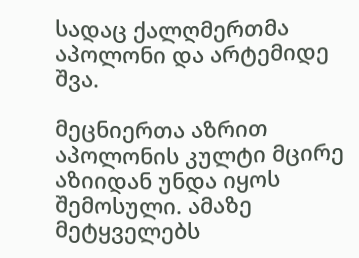სადაც ქალღმერთმა აპოლონი და არტემიდე შვა.

მეცნიერთა აზრით აპოლონის კულტი მცირე აზიიდან უნდა იყოს შემოსული. ამაზე მეტყველებს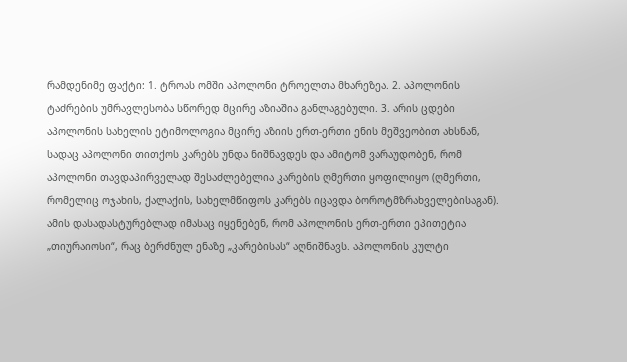რამდენიმე ფაქტი: 1. ტროას ომში აპოლონი ტროელთა მხარეზეა. 2. აპოლონის ტაძრების უმრავლესობა სწორედ მცირე აზიაშია განლაგებული. 3. არის ცდები აპოლონის სახელის ეტიმოლოგია მცირე აზიის ერთ-ერთი ენის მეშვეობით ახსნან, სადაც აპოლონი თითქოს კარებს უნდა ნიშნავდეს და ამიტომ ვარაუდობენ, რომ აპოლონი თავდაპირველად შესაძლებელია კარების ღმერთი ყოფილიყო (ღმერთი, რომელიც ოჯახის, ქალაქის, სახელმწიფოს კარებს იცავდა ბოროტმზრახველებისაგან). ამის დასადასტურებლად იმასაც იყენებენ, რომ აპოლონის ერთ-ერთი ეპითეტია „თიურაიოსი“, რაც ბერძნულ ენაზე „კარებისას“ აღნიშნავს. აპოლონის კულტი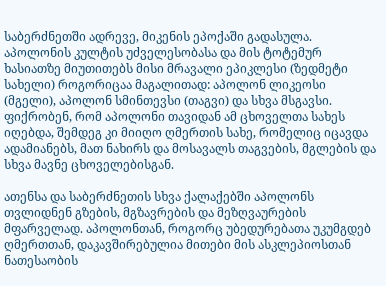საბერძნეთში ადრევე, მიკენის ეპოქაში გადასულა. აპოლონის კულტის უძველესობასა და მის ტოტემურ ხასიათზე მიუთითებს მისი მრავალი ეპიკლესი (ზედმეტი სახელი) როგორიცაა მაგალითად: აპოლონ ლიკეოსი (მგელი), აპოლონ სმინთევსი (თაგვი) და სხვა მსგავსი. ფიქრობენ, რომ აპოლონი თავიდან ამ ცხოველთა სახეს იღებდა, შემდეგ კი მიიღო ღმერთის სახე, რომელიც იცავდა ადამიანებს, მათ ნახირს და მოსავალს თაგვების, მგლების და სხვა მავნე ცხოველებისგან.

ათენსა და საბერძნეთის სხვა ქალაქებში აპოლონს თვლიდნენ გზების, მგზავრების და მეზღვაურების მფარველად. აპოლონთან, როგორც უბედურებათა უკუმგდებ ღმერთთან, დაკავშირებულია მითები მის ასკლეპიოსთან ნათესაობის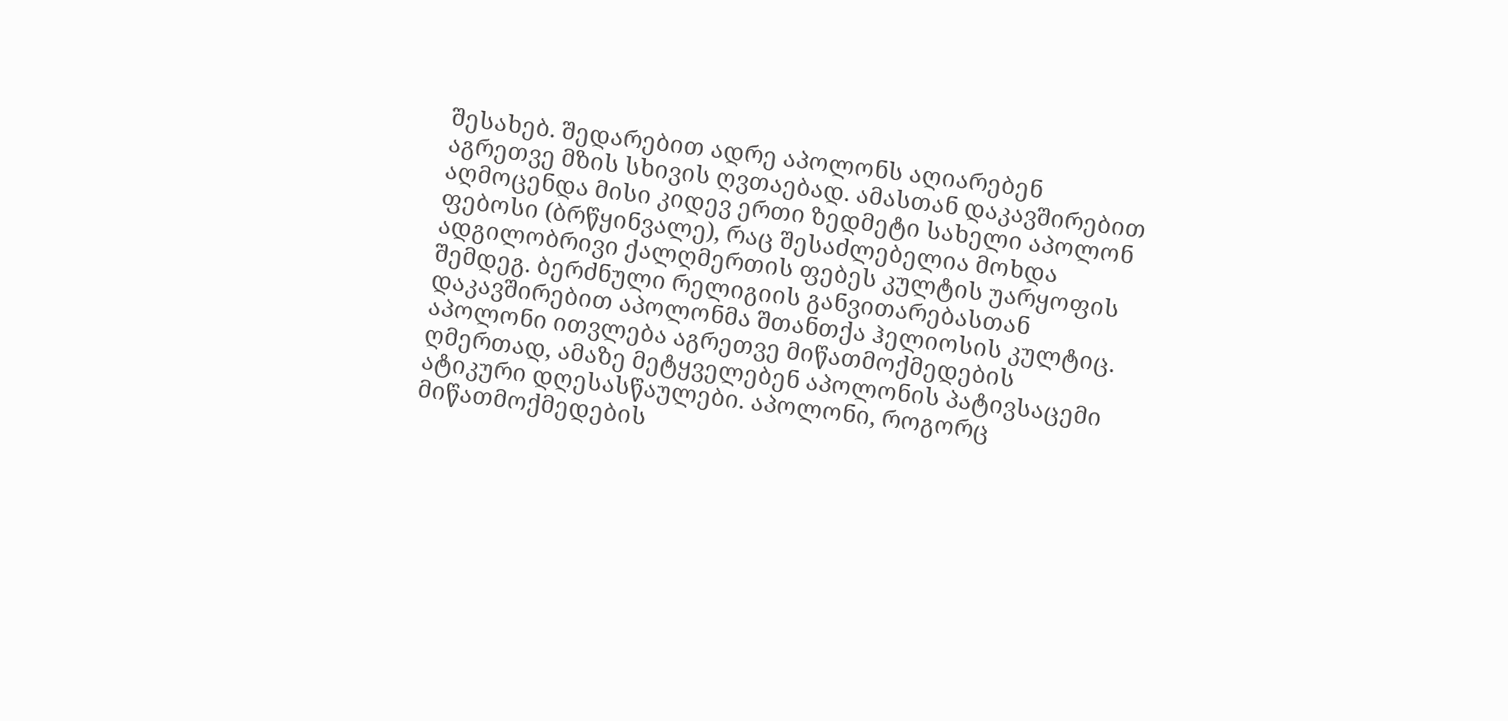შესახებ. შედარებით ადრე აპოლონს აღიარებენ აგრეთვე მზის სხივის ღვთაებად. ამასთან დაკავშირებით აღმოცენდა მისი კიდევ ერთი ზედმეტი სახელი აპოლონ ფებოსი (ბრწყინვალე), რაც შესაძლებელია მოხდა ადგილობრივი ქალღმერთის ფებეს კულტის უარყოფის შემდეგ. ბერძნული რელიგიის განვითარებასთან დაკავშირებით აპოლონმა შთანთქა ჰელიოსის კულტიც. აპოლონი ითვლება აგრეთვე მიწათმოქმედების ღმერთად, ამაზე მეტყველებენ აპოლონის პატივსაცემი ატიკური დღესასწაულები. აპოლონი, როგორც მიწათმოქმედების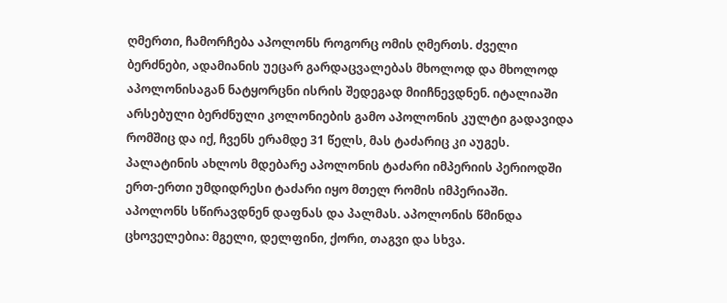ღმერთი, ჩამორჩება აპოლონს როგორც ომის ღმერთს. ძველი ბერძნები, ადამიანის უეცარ გარდაცვალებას მხოლოდ და მხოლოდ აპოლონისაგან ნატყორცნი ისრის შედეგად მიიჩნევდნენ. იტალიაში არსებული ბერძნული კოლონიების გამო აპოლონის კულტი გადავიდა რომშიც და იქ, ჩვენს ერამდე 31 წელს, მას ტაძარიც კი აუგეს. პალატინის ახლოს მდებარე აპოლონის ტაძარი იმპერიის პერიოდში ერთ-ერთი უმდიდრესი ტაძარი იყო მთელ რომის იმპერიაში. აპოლონს სწირავდნენ დაფნას და პალმას. აპოლონის წმინდა ცხოველებია: მგელი, დელფინი, ქორი, თაგვი და სხვა.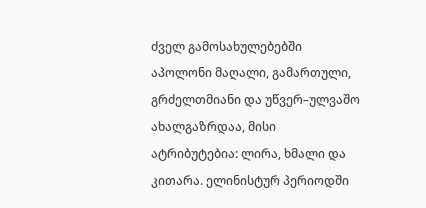ძველ გამოსახულებებში აპოლონი მაღალი, გამართული, გრძელთმიანი და უწვერ–ულვაშო ახალგაზრდაა, მისი ატრიბუტებია: ლირა, ხმალი და კითარა. ელინისტურ პერიოდში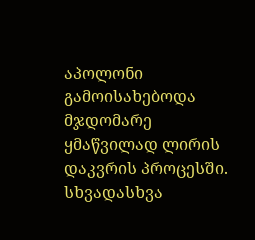აპოლონი გამოისახებოდა მჯდომარე ყმაწვილად ლირის დაკვრის პროცესში. სხვადასხვა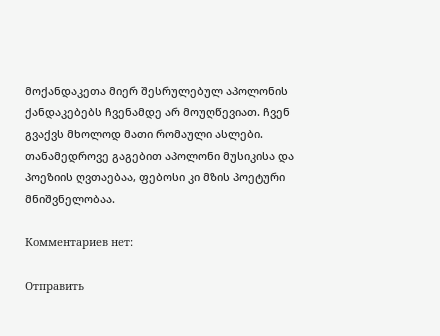მოქანდაკეთა მიერ შესრულებულ აპოლონის ქანდაკებებს ჩვენამდე არ მოუღწევიათ. ჩვენ გვაქვს მხოლოდ მათი რომაული ასლები. თანამედროვე გაგებით აპოლონი მუსიკისა და პოეზიის ღვთაებაა, ფებოსი კი მზის პოეტური მნიშვნელობაა.

Комментариев нет:

Отправить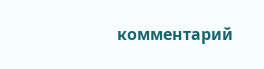комментарий